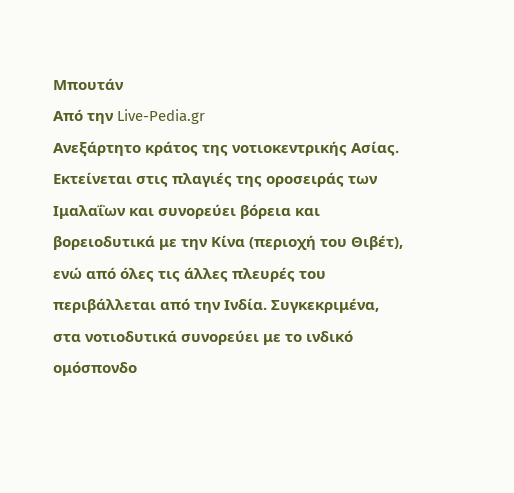Μπουτάν
Από την Live-Pedia.gr
Ανεξάρτητο κράτος της νοτιοκεντρικής Ασίας. Εκτείνεται στις πλαγιές της οροσειράς των Ιμαλαΐων και συνορεύει βόρεια και βορειοδυτικά με την Κίνα (περιοχή του Θιβέτ), ενώ από όλες τις άλλες πλευρές του περιβάλλεται από την Ινδία. Συγκεκριμένα, στα νοτιοδυτικά συνορεύει με το ινδικό ομόσπονδο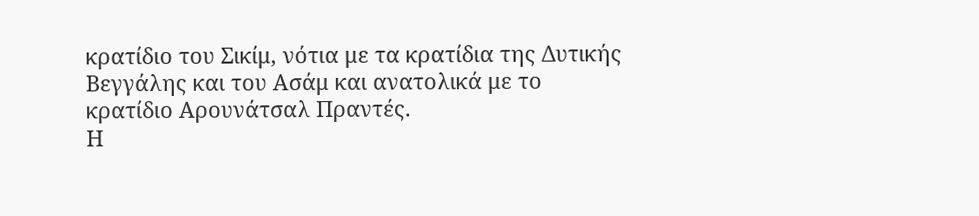κρατίδιο του Σικίμ, νότια με τα κρατίδια της Δυτικής Βεγγάλης και του Ασάμ και ανατολικά με το κρατίδιο Αρουνάτσαλ Πραντές.
Η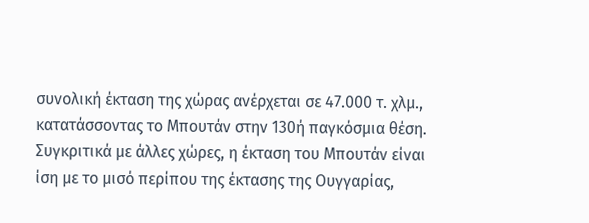συνολική έκταση της χώρας ανέρχεται σε 47.000 τ. χλμ., κατατάσσοντας το Μπουτάν στην 130ή παγκόσμια θέση. Συγκριτικά με άλλες χώρες, η έκταση του Μπουτάν είναι ίση με το μισό περίπου της έκτασης της Ουγγαρίας,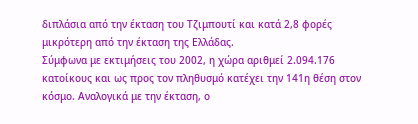διπλάσια από την έκταση του Τζιμπουτί και κατά 2,8 φορές μικρότερη από την έκταση της Ελλάδας.
Σύμφωνα με εκτιμήσεις του 2002, η χώρα αριθμεί 2.094.176 κατοίκους και ως προς τον πληθυσμό κατέχει την 141η θέση στον κόσμο. Αναλογικά με την έκταση, ο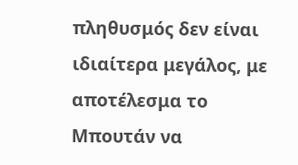πληθυσμός δεν είναι ιδιαίτερα μεγάλος, με αποτέλεσμα το Μπουτάν να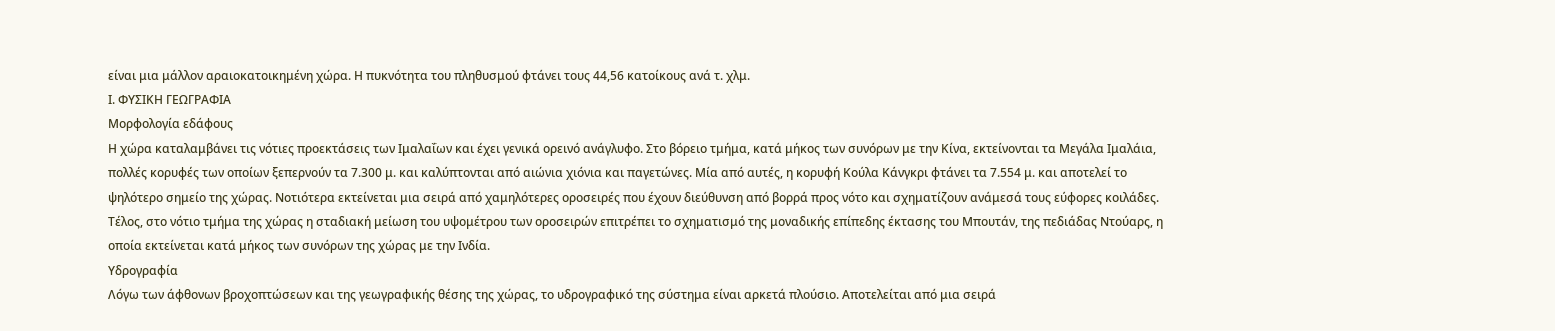είναι μια μάλλον αραιοκατοικημένη χώρα. Η πυκνότητα του πληθυσμού φτάνει τους 44,56 κατοίκους ανά τ. χλμ.
Ι. ΦΥΣΙΚΗ ΓΕΩΓΡΑΦΙΑ
Μορφολογία εδάφους
Η χώρα καταλαμβάνει τις νότιες προεκτάσεις των Ιμαλαΐων και έχει γενικά ορεινό ανάγλυφο. Στο βόρειο τμήμα, κατά μήκος των συνόρων με την Κίνα, εκτείνονται τα Μεγάλα Ιμαλάια, πολλές κορυφές των οποίων ξεπερνούν τα 7.300 μ. και καλύπτονται από αιώνια χιόνια και παγετώνες. Μία από αυτές, η κορυφή Κούλα Κάνγκρι φτάνει τα 7.554 μ. και αποτελεί το ψηλότερο σημείο της χώρας. Νοτιότερα εκτείνεται μια σειρά από χαμηλότερες οροσειρές που έχουν διεύθυνση από βορρά προς νότο και σχηματίζουν ανάμεσά τους εύφορες κοιλάδες. Τέλος, στο νότιο τμήμα της χώρας η σταδιακή μείωση του υψομέτρου των οροσειρών επιτρέπει το σχηματισμό της μοναδικής επίπεδης έκτασης του Μπουτάν, της πεδιάδας Ντούαρς, η οποία εκτείνεται κατά μήκος των συνόρων της χώρας με την Ινδία.
Υδρογραφία
Λόγω των άφθονων βροχοπτώσεων και της γεωγραφικής θέσης της χώρας, το υδρογραφικό της σύστημα είναι αρκετά πλούσιο. Αποτελείται από μια σειρά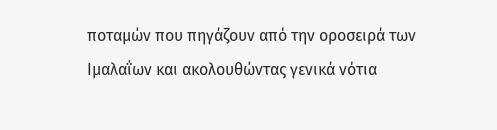ποταμών που πηγάζουν από την οροσειρά των Ιμαλαΐων και ακολουθώντας γενικά νότια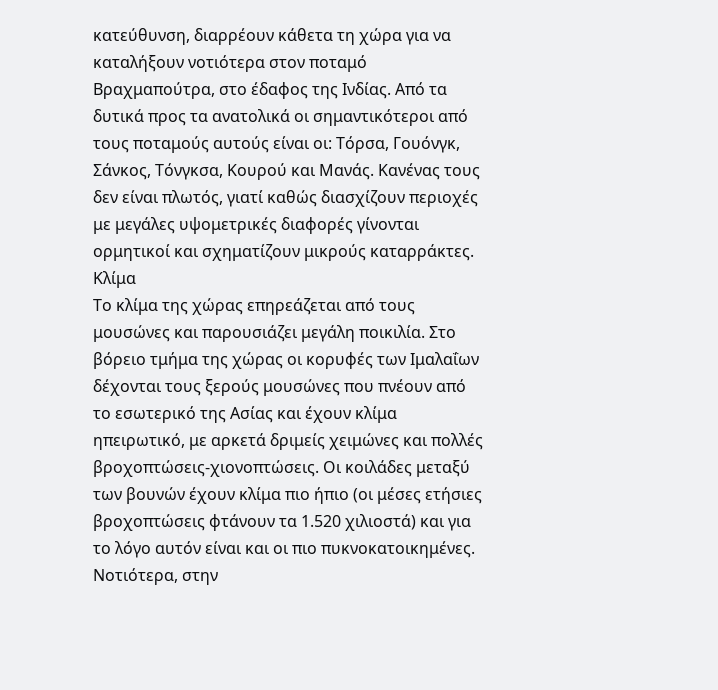κατεύθυνση, διαρρέουν κάθετα τη χώρα για να καταλήξουν νοτιότερα στον ποταμό Βραχμαπούτρα, στο έδαφος της Ινδίας. Από τα δυτικά προς τα ανατολικά οι σημαντικότεροι από τους ποταμούς αυτούς είναι οι: Τόρσα, Γουόνγκ, Σάνκος, Τόνγκσα, Κουρού και Μανάς. Κανένας τους δεν είναι πλωτός, γιατί καθώς διασχίζουν περιοχές με μεγάλες υψομετρικές διαφορές γίνονται ορμητικοί και σχηματίζουν μικρούς καταρράκτες.
Κλίμα
Το κλίμα της χώρας επηρεάζεται από τους μουσώνες και παρουσιάζει μεγάλη ποικιλία. Στο βόρειο τμήμα της χώρας οι κορυφές των Ιμαλαΐων δέχονται τους ξερούς μουσώνες που πνέουν από το εσωτερικό της Ασίας και έχουν κλίμα ηπειρωτικό, με αρκετά δριμείς χειμώνες και πολλές βροχοπτώσεις-χιονοπτώσεις. Οι κοιλάδες μεταξύ των βουνών έχουν κλίμα πιο ήπιο (οι μέσες ετήσιες βροχοπτώσεις φτάνουν τα 1.520 χιλιοστά) και για το λόγο αυτόν είναι και οι πιο πυκνοκατοικημένες. Νοτιότερα, στην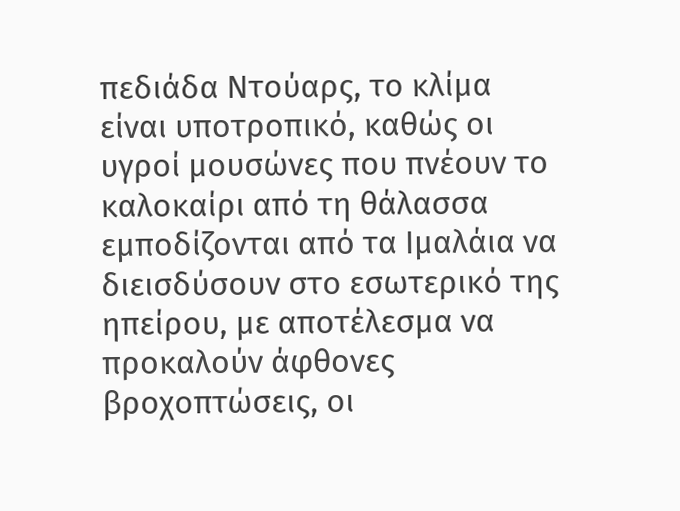πεδιάδα Ντούαρς, το κλίμα είναι υποτροπικό, καθώς οι υγροί μουσώνες που πνέουν το καλοκαίρι από τη θάλασσα εμποδίζονται από τα Ιμαλάια να διεισδύσουν στο εσωτερικό της ηπείρου, με αποτέλεσμα να προκαλούν άφθονες βροχοπτώσεις, οι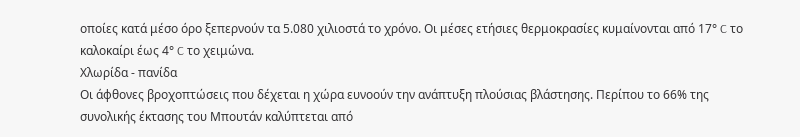οποίες κατά μέσο όρο ξεπερνούν τα 5.080 χιλιοστά το χρόνο. Οι μέσες ετήσιες θερμοκρασίες κυμαίνονται από 17° C το καλοκαίρι έως 4° C το χειμώνα.
Χλωρίδα - πανίδα
Οι άφθονες βροχοπτώσεις που δέχεται η χώρα ευνοούν την ανάπτυξη πλούσιας βλάστησης. Περίπου το 66% της συνολικής έκτασης του Μπουτάν καλύπτεται από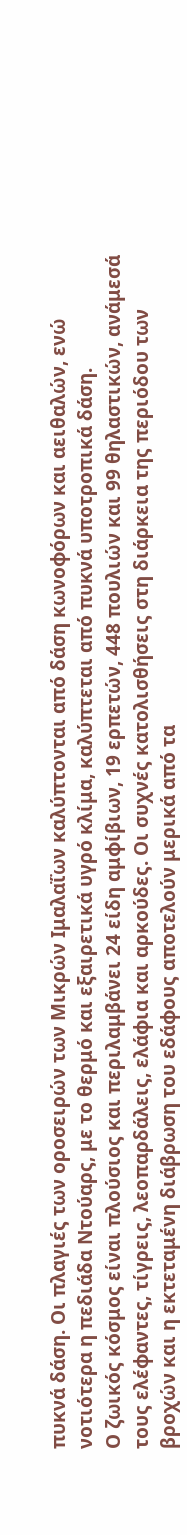πυκνά δάση. Οι πλαγιές των οροσειρών των Μικρών Ιμαλαΐων καλύπτονται από δάση κωνοφόρων και αειθαλών, ενώ νοτιότερα η πεδιάδα Ντούαρς, με το θερμό και εξαιρετικά υγρό κλίμα, καλύπτεται από πυκνά υποτροπικά δάση.
Ο ζωικός κόσμος είναι πλούσιος και περιλαμβάνει 24 είδη αμφίβιων, 19 ερπετών, 448 πουλιών και 99 θηλαστικών, ανάμεσά τους ελέφαντες, τίγρεις, λεοπαρδάλεις, ελάφια και αρκούδες. Οι συχνές κατολισθήσεις στη διάρκεια της περιόδου των βροχών και η εκτεταμένη διάβρωση του εδάφους αποτελούν μερικά από τα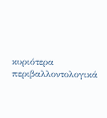κυριότερα περιβαλλοντολογικά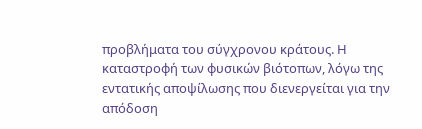προβλήματα του σύγχρονου κράτους. Η καταστροφή των φυσικών βιότοπων, λόγω της εντατικής αποψίλωσης που διενεργείται για την απόδοση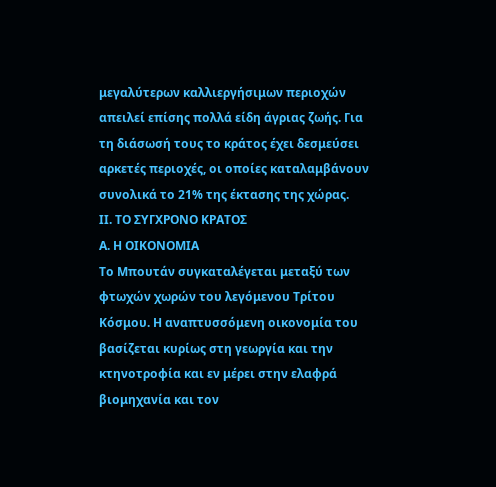μεγαλύτερων καλλιεργήσιμων περιοχών απειλεί επίσης πολλά είδη άγριας ζωής. Για τη διάσωσή τους το κράτος έχει δεσμεύσει αρκετές περιοχές, οι οποίες καταλαμβάνουν συνολικά το 21% της έκτασης της χώρας.
ΙΙ. ΤΟ ΣΥΓΧΡΟΝΟ ΚΡΑΤΟΣ
Α. Η ΟΙΚΟΝΟΜΙΑ
Το Μπουτάν συγκαταλέγεται μεταξύ των φτωχών χωρών του λεγόμενου Τρίτου Κόσμου. Η αναπτυσσόμενη οικονομία του βασίζεται κυρίως στη γεωργία και την κτηνοτροφία και εν μέρει στην ελαφρά βιομηχανία και τον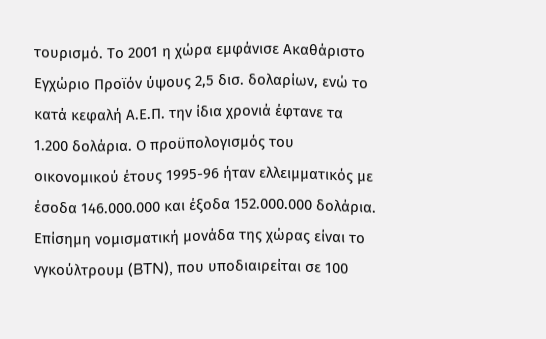τουρισμό. Το 2001 η χώρα εμφάνισε Ακαθάριστο Εγχώριο Προϊόν ύψους 2,5 δισ. δολαρίων, ενώ το κατά κεφαλή Α.Ε.Π. την ίδια χρονιά έφτανε τα 1.200 δολάρια. Ο προϋπολογισμός του οικονομικού έτους 1995-96 ήταν ελλειμματικός με έσοδα 146.000.000 και έξοδα 152.000.000 δολάρια. Επίσημη νομισματική μονάδα της χώρας είναι το νγκούλτρουμ (BTN), που υποδιαιρείται σε 100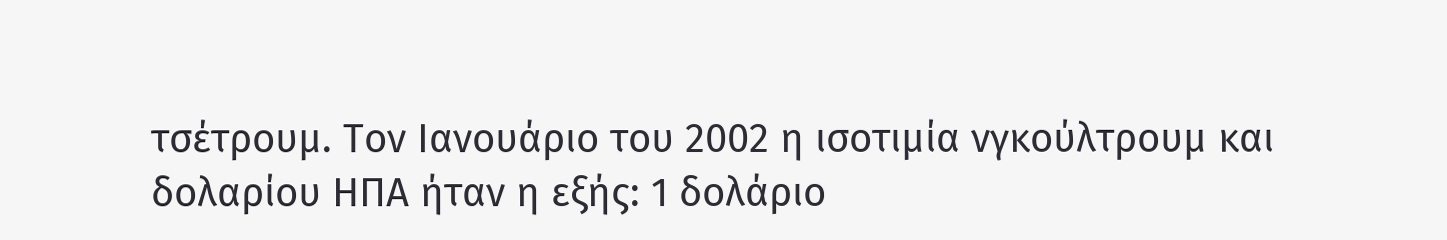τσέτρουμ. Τον Ιανουάριο του 2002 η ισοτιμία νγκούλτρουμ και δολαρίου ΗΠΑ ήταν η εξής: 1 δολάριο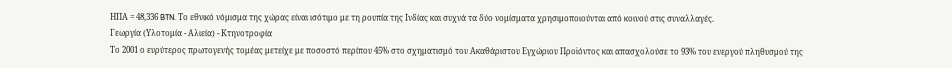ΗΠΑ = 48,336 BTN. Το εθνικό νόμισμα της χώρας είναι ισότιμο με τη ρουπία της Ινδίας και συχνά τα δύο νομίσματα χρησιμοποιούνται από κοινού στις συναλλαγές.
Γεωργία (Υλοτομία - Αλιεία) - Κτηνοτροφία
Το 2001 ο ευρύτερος πρωτογενής τομέας μετείχε με ποσοστό περίπου 45% στο σχηματισμό του Ακαθάριστου Εγχώριου Προϊόντος και απασχολούσε το 93% του ενεργού πληθυσμού της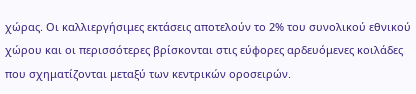χώρας. Οι καλλιεργήσιμες εκτάσεις αποτελούν το 2% του συνολικού εθνικού χώρου και οι περισσότερες βρίσκονται στις εύφορες αρδευόμενες κοιλάδες που σχηματίζονται μεταξύ των κεντρικών οροσειρών.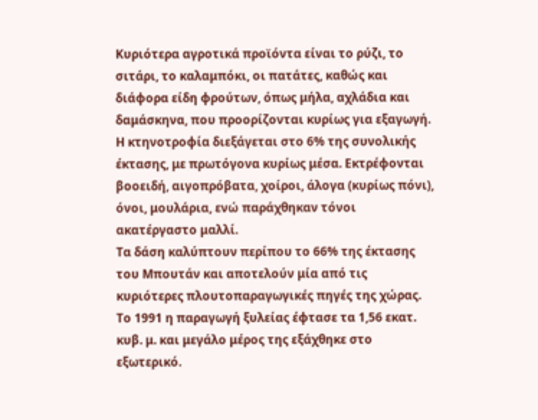Κυριότερα αγροτικά προϊόντα είναι το ρύζι, το σιτάρι, το καλαμπόκι, οι πατάτες, καθώς και διάφορα είδη φρούτων, όπως μήλα, αχλάδια και δαμάσκηνα, που προορίζονται κυρίως για εξαγωγή.
Η κτηνοτροφία διεξάγεται στο 6% της συνολικής έκτασης, με πρωτόγονα κυρίως μέσα. Εκτρέφονται βοοειδή, αιγοπρόβατα, χοίροι, άλογα (κυρίως πόνι), όνοι, μουλάρια, ενώ παράχθηκαν τόνοι ακατέργαστο μαλλί.
Τα δάση καλύπτουν περίπου το 66% της έκτασης του Μπουτάν και αποτελούν μία από τις κυριότερες πλουτοπαραγωγικές πηγές της χώρας. Το 1991 η παραγωγή ξυλείας έφτασε τα 1,56 εκατ. κυβ. μ. και μεγάλο μέρος της εξάχθηκε στο εξωτερικό.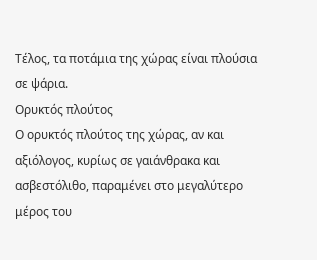Τέλος, τα ποτάμια της χώρας είναι πλούσια σε ψάρια.
Ορυκτός πλούτος
Ο ορυκτός πλούτος της χώρας, αν και αξιόλογος, κυρίως σε γαιάνθρακα και ασβεστόλιθο, παραμένει στο μεγαλύτερο μέρος του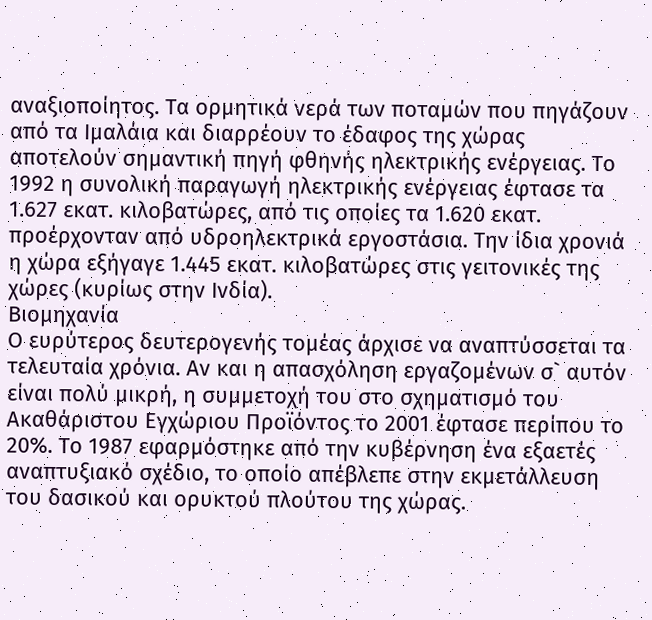αναξιοποίητος. Τα ορμητικά νερά των ποταμών που πηγάζουν από τα Ιμαλάια και διαρρέουν το έδαφος της χώρας αποτελούν σημαντική πηγή φθηνής ηλεκτρικής ενέργειας. Το 1992 η συνολική παραγωγή ηλεκτρικής ενέργειας έφτασε τα 1.627 εκατ. κιλοβατώρες, από τις οποίες τα 1.620 εκατ. προέρχονταν από υδροηλεκτρικά εργοστάσια. Την ίδια χρονιά η χώρα εξήγαγε 1.445 εκατ. κιλοβατώρες στις γειτονικές της χώρες (κυρίως στην Ινδία).
Βιομηχανία
Ο ευρύτερος δευτερογενής τομέας άρχισε να αναπτύσσεται τα τελευταία χρόνια. Αν και η απασχόληση εργαζομένων σ` αυτόν είναι πολύ μικρή, η συμμετοχή του στο σχηματισμό του Ακαθάριστου Εγχώριου Προϊόντος το 2001 έφτασε περίπου το 20%. Το 1987 εφαρμόστηκε από την κυβέρνηση ένα εξαετές αναπτυξιακό σχέδιο, το οποίο απέβλεπε στην εκμετάλλευση του δασικού και ορυκτού πλούτου της χώρας.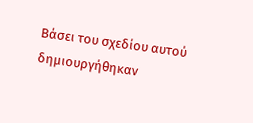Βάσει του σχεδίου αυτού δημιουργήθηκαν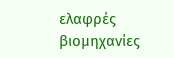ελαφρές βιομηχανίες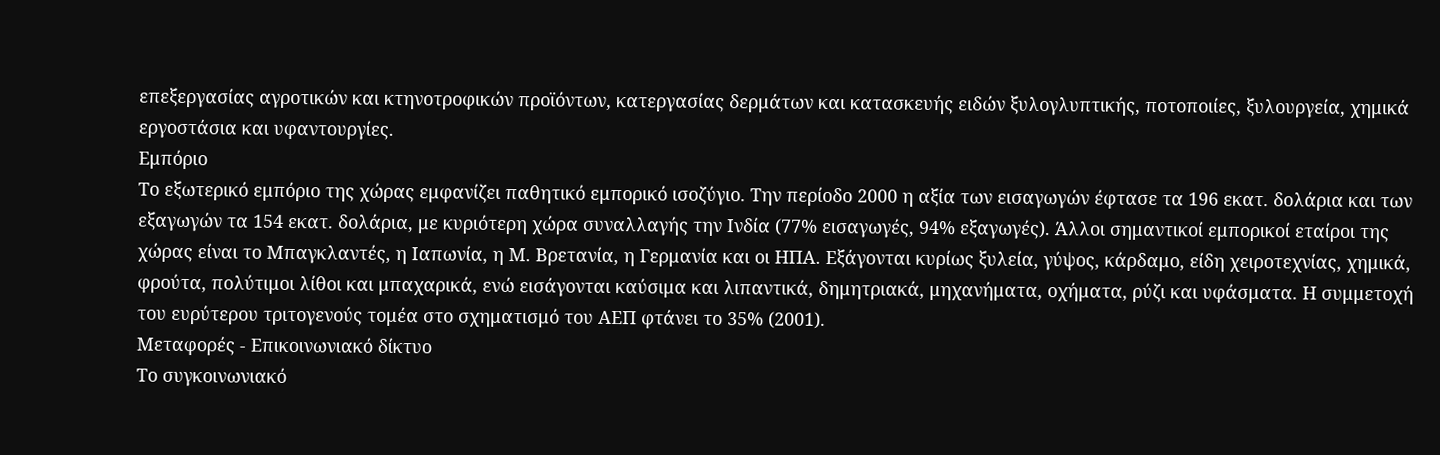επεξεργασίας αγροτικών και κτηνοτροφικών προϊόντων, κατεργασίας δερμάτων και κατασκευής ειδών ξυλογλυπτικής, ποτοποιίες, ξυλουργεία, χημικά εργοστάσια και υφαντουργίες.
Εμπόριο
Το εξωτερικό εμπόριο της χώρας εμφανίζει παθητικό εμπορικό ισοζύγιο. Την περίοδο 2000 η αξία των εισαγωγών έφτασε τα 196 εκατ. δολάρια και των εξαγωγών τα 154 εκατ. δολάρια, με κυριότερη χώρα συναλλαγής την Ινδία (77% εισαγωγές, 94% εξαγωγές). Άλλοι σημαντικοί εμπορικοί εταίροι της χώρας είναι το Μπαγκλαντές, η Ιαπωνία, η Μ. Βρετανία, η Γερμανία και οι ΗΠΑ. Εξάγονται κυρίως ξυλεία, γύψος, κάρδαμο, είδη χειροτεχνίας, χημικά, φρούτα, πολύτιμοι λίθοι και μπαχαρικά, ενώ εισάγονται καύσιμα και λιπαντικά, δημητριακά, μηχανήματα, οχήματα, ρύζι και υφάσματα. Η συμμετοχή του ευρύτερου τριτογενούς τομέα στο σχηματισμό του ΑΕΠ φτάνει το 35% (2001).
Μεταφορές - Επικοινωνιακό δίκτυο
Το συγκοινωνιακό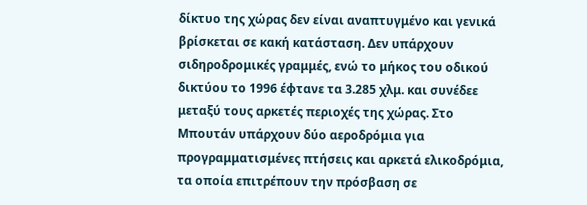δίκτυο της χώρας δεν είναι αναπτυγμένο και γενικά βρίσκεται σε κακή κατάσταση. Δεν υπάρχουν σιδηροδρομικές γραμμές, ενώ το μήκος του οδικού δικτύου το 1996 έφτανε τα 3.285 χλμ. και συνέδεε μεταξύ τους αρκετές περιοχές της χώρας. Στο Μπουτάν υπάρχουν δύο αεροδρόμια για προγραμματισμένες πτήσεις και αρκετά ελικοδρόμια, τα οποία επιτρέπουν την πρόσβαση σε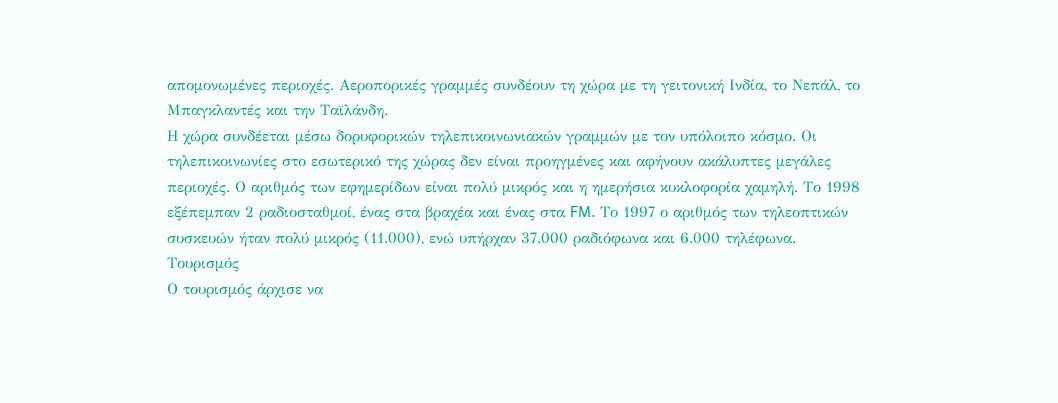απομονωμένες περιοχές. Αεροπορικές γραμμές συνδέουν τη χώρα με τη γειτονική Ινδία, το Νεπάλ, το Μπαγκλαντές και την Ταϊλάνδη.
Η χώρα συνδέεται μέσω δορυφορικών τηλεπικοινωνιακών γραμμών με τον υπόλοιπο κόσμο. Οι τηλεπικοινωνίες στο εσωτερικό της χώρας δεν είναι προηγμένες και αφήνουν ακάλυπτες μεγάλες περιοχές. Ο αριθμός των εφημερίδων είναι πολύ μικρός και η ημερήσια κυκλοφορία χαμηλή. Το 1998 εξέπεμπαν 2 ραδιοσταθμοί, ένας στα βραχέα και ένας στα FM. Το 1997 ο αριθμός των τηλεοπτικών συσκευών ήταν πολύ μικρός (11.000), ενώ υπήρχαν 37.000 ραδιόφωνα και 6.000 τηλέφωνα.
Τουρισμός
Ο τουρισμός άρχισε να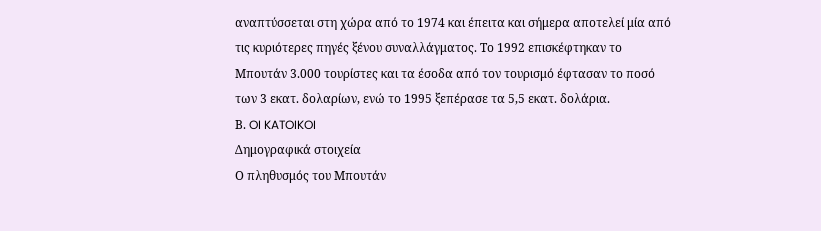αναπτύσσεται στη χώρα από το 1974 και έπειτα και σήμερα αποτελεί μία από τις κυριότερες πηγές ξένου συναλλάγματος. Το 1992 επισκέφτηκαν το Μπουτάν 3.000 τουρίστες και τα έσοδα από τον τουρισμό έφτασαν το ποσό των 3 εκατ. δολαρίων, ενώ το 1995 ξεπέρασε τα 5,5 εκατ. δολάρια.
Β. OI KATOIKOI
Δημογραφικά στοιχεία
Ο πληθυσμός του Μπουτάν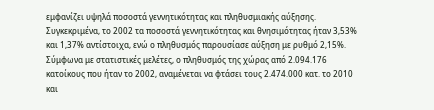εμφανίζει υψηλά ποσοστά γεννητικότητας και πληθυσμιακής αύξησης. Συγκεκριμένα, το 2002 τα ποσοστά γεννητικότητας και θνησιμότητας ήταν 3,53% και 1,37% αντίστοιχα, ενώ ο πληθυσμός παρουσίασε αύξηση με ρυθμό 2,15%. Σύμφωνα με στατιστικές μελέτες, ο πληθυσμός της χώρας από 2.094.176 κατοίκους που ήταν το 2002, αναμένεται να φτάσει τους 2.474.000 κατ. το 2010 και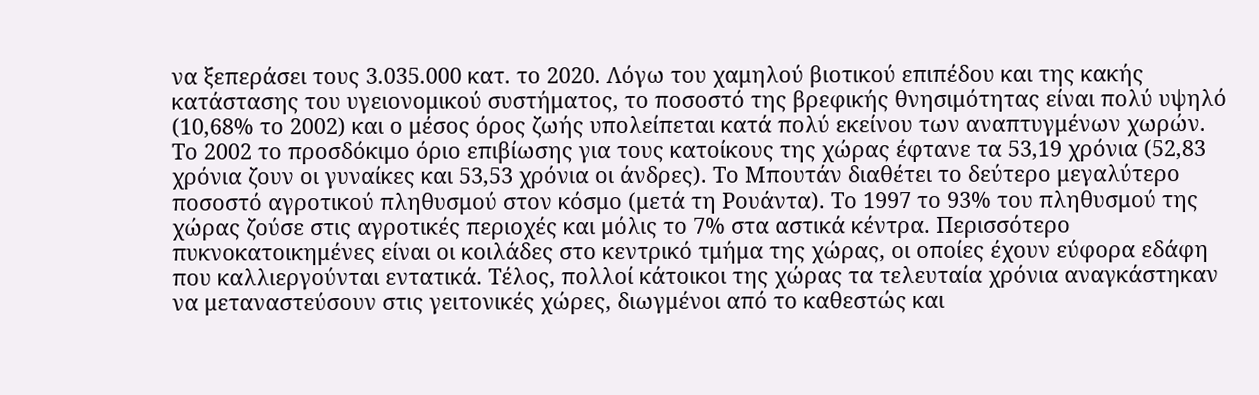να ξεπεράσει τους 3.035.000 κατ. το 2020. Λόγω του χαμηλού βιοτικού επιπέδου και της κακής κατάστασης του υγειονομικού συστήματος, το ποσοστό της βρεφικής θνησιμότητας είναι πολύ υψηλό (10,68% το 2002) και ο μέσος όρος ζωής υπολείπεται κατά πολύ εκείνου των αναπτυγμένων χωρών. Το 2002 το προσδόκιμο όριο επιβίωσης για τους κατοίκους της χώρας έφτανε τα 53,19 χρόνια (52,83 χρόνια ζουν οι γυναίκες και 53,53 χρόνια οι άνδρες). Το Μπουτάν διαθέτει το δεύτερο μεγαλύτερο ποσοστό αγροτικού πληθυσμού στον κόσμο (μετά τη Ρουάντα). Το 1997 το 93% του πληθυσμού της χώρας ζούσε στις αγροτικές περιοχές και μόλις το 7% στα αστικά κέντρα. Περισσότερο πυκνοκατοικημένες είναι οι κοιλάδες στο κεντρικό τμήμα της χώρας, οι οποίες έχουν εύφορα εδάφη που καλλιεργούνται εντατικά. Τέλος, πολλοί κάτοικοι της χώρας τα τελευταία χρόνια αναγκάστηκαν να μεταναστεύσουν στις γειτονικές χώρες, διωγμένοι από το καθεστώς και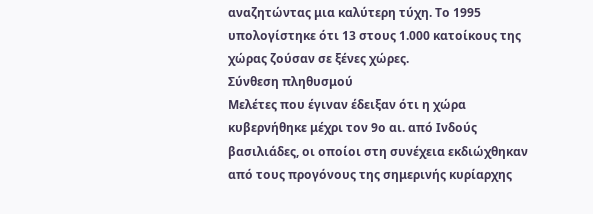αναζητώντας μια καλύτερη τύχη. Το 1995 υπολογίστηκε ότι 13 στους 1.000 κατοίκους της χώρας ζούσαν σε ξένες χώρες.
Σύνθεση πληθυσμού
Μελέτες που έγιναν έδειξαν ότι η χώρα κυβερνήθηκε μέχρι τον 9ο αι. από Ινδούς βασιλιάδες, οι οποίοι στη συνέχεια εκδιώχθηκαν από τους προγόνους της σημερινής κυρίαρχης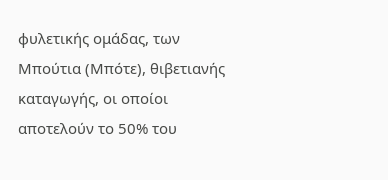φυλετικής ομάδας, των Μπούτια (Μπότε), θιβετιανής καταγωγής, οι οποίοι αποτελούν το 50% του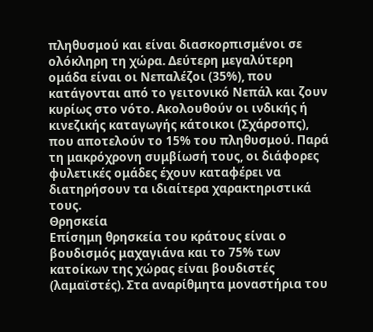πληθυσμού και είναι διασκορπισμένοι σε ολόκληρη τη χώρα. Δεύτερη μεγαλύτερη ομάδα είναι οι Νεπαλέζοι (35%), που κατάγονται από το γειτονικό Νεπάλ και ζουν κυρίως στο νότο. Ακολουθούν οι ινδικής ή κινεζικής καταγωγής κάτοικοι (Σχάρσοπς), που αποτελούν το 15% του πληθυσμού. Παρά τη μακρόχρονη συμβίωσή τους, οι διάφορες φυλετικές ομάδες έχουν καταφέρει να διατηρήσουν τα ιδιαίτερα χαρακτηριστικά τους.
Θρησκεία
Επίσημη θρησκεία του κράτους είναι ο βουδισμός μαχαγιάνα και το 75% των κατοίκων της χώρας είναι βουδιστές (λαμαϊστές). Στα αναρίθμητα μοναστήρια του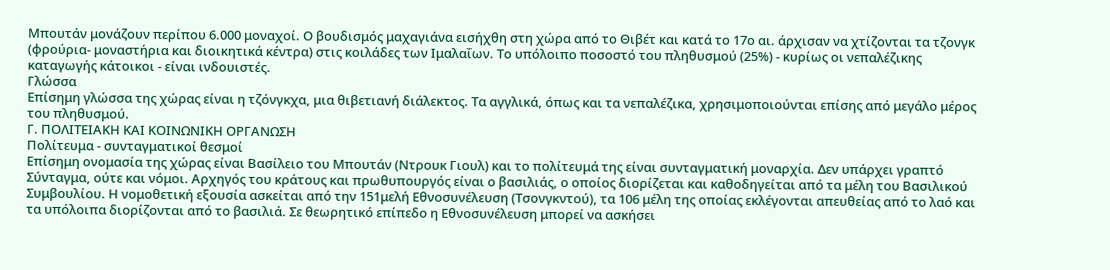Μπουτάν μονάζουν περίπου 6.000 μοναχοί. Ο βουδισμός μαχαγιάνα εισήχθη στη χώρα από το Θιβέτ και κατά το 17ο αι. άρχισαν να χτίζονται τα τζονγκ (φρούρια- μοναστήρια και διοικητικά κέντρα) στις κοιλάδες των Ιμαλαΐων. Το υπόλοιπο ποσοστό του πληθυσμού (25%) - κυρίως οι νεπαλέζικης καταγωγής κάτοικοι - είναι ινδουιστές.
Γλώσσα
Επίσημη γλώσσα της χώρας είναι η τζόνγκχα, μια θιβετιανή διάλεκτος. Τα αγγλικά, όπως και τα νεπαλέζικα, χρησιμοποιούνται επίσης από μεγάλο μέρος του πληθυσμού.
Γ. ΠΟΛΙΤΕΙΑΚΗ ΚΑΙ ΚΟΙΝΩΝΙΚΗ ΟΡΓΑΝΩΣΗ
Πολίτευμα - συνταγματικοί θεσμοί
Επίσημη ονομασία της χώρας είναι Βασίλειο του Μπουτάν (Ντρουκ Γιουλ) και το πολίτευμά της είναι συνταγματική μοναρχία. Δεν υπάρχει γραπτό Σύνταγμα, ούτε και νόμοι. Αρχηγός του κράτους και πρωθυπουργός είναι ο βασιλιάς, ο οποίος διορίζεται και καθοδηγείται από τα μέλη του Βασιλικού Συμβουλίου. Η νομοθετική εξουσία ασκείται από την 151μελή Εθνοσυνέλευση (Τσονγκντού), τα 106 μέλη της οποίας εκλέγονται απευθείας από το λαό και τα υπόλοιπα διορίζονται από το βασιλιά. Σε θεωρητικό επίπεδο η Εθνοσυνέλευση μπορεί να ασκήσει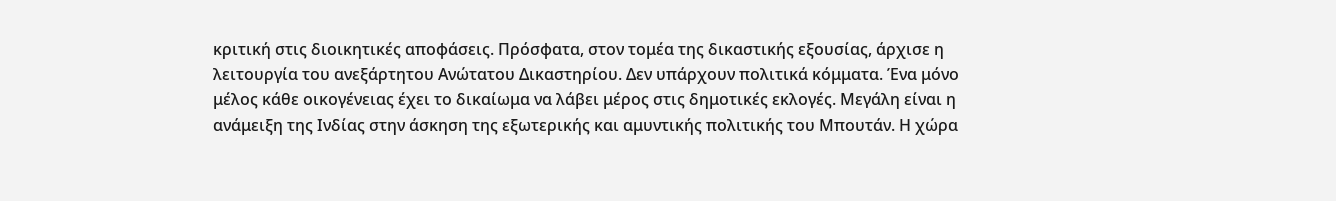κριτική στις διοικητικές αποφάσεις. Πρόσφατα, στον τομέα της δικαστικής εξουσίας, άρχισε η λειτουργία του ανεξάρτητου Ανώτατου Δικαστηρίου. Δεν υπάρχουν πολιτικά κόμματα. Ένα μόνο μέλος κάθε οικογένειας έχει το δικαίωμα να λάβει μέρος στις δημοτικές εκλογές. Μεγάλη είναι η ανάμειξη της Ινδίας στην άσκηση της εξωτερικής και αμυντικής πολιτικής του Μπουτάν. Η χώρα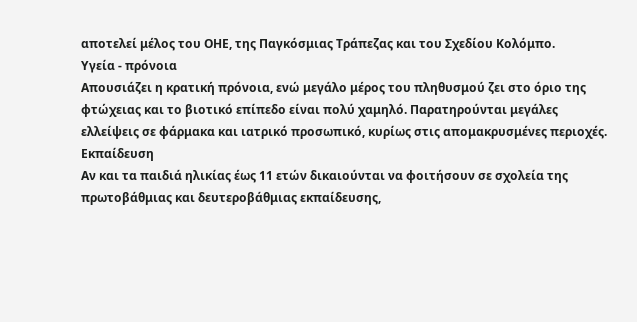αποτελεί μέλος του ΟΗΕ, της Παγκόσμιας Τράπεζας και του Σχεδίου Κολόμπο.
Υγεία - πρόνοια
Απουσιάζει η κρατική πρόνοια, ενώ μεγάλο μέρος του πληθυσμού ζει στο όριο της φτώχειας και το βιοτικό επίπεδο είναι πολύ χαμηλό. Παρατηρούνται μεγάλες ελλείψεις σε φάρμακα και ιατρικό προσωπικό, κυρίως στις απομακρυσμένες περιοχές.
Εκπαίδευση
Αν και τα παιδιά ηλικίας έως 11 ετών δικαιούνται να φοιτήσουν σε σχολεία της πρωτοβάθμιας και δευτεροβάθμιας εκπαίδευσης,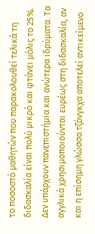το ποσοστό μαθητών που παρακολουθεί τελικά τη διδασκαλία είναι πολύ μικρό και φτάνει μόλις το 25%. Δεν υπάρχουν πανεπιστήμια και ανώτερα ιδρύματα. Τα αγγλικά χρησιμοποιούνται ευρέως στη διδασκαλία, αν και η επίσημη γλώσσα τζόνγκχα αποτελεί αντικείμενο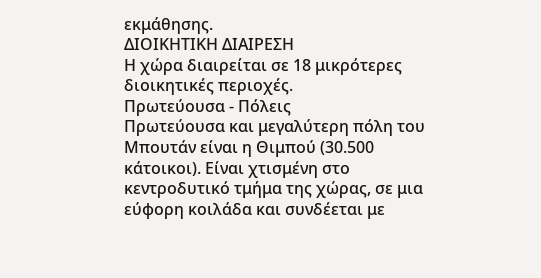εκμάθησης.
ΔΙΟΙΚΗΤΙΚΗ ΔΙΑΙΡΕΣΗ
Η χώρα διαιρείται σε 18 μικρότερες διοικητικές περιοχές.
Πρωτεύουσα - Πόλεις
Πρωτεύουσα και μεγαλύτερη πόλη του Μπουτάν είναι η Θιμπού (30.500 κάτοικοι). Είναι χτισμένη στο κεντροδυτικό τμήμα της χώρας, σε μια εύφορη κοιλάδα και συνδέεται με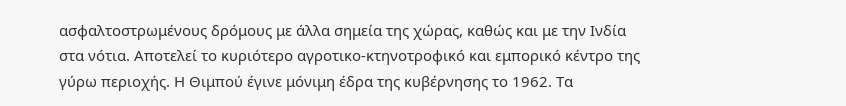ασφαλτοστρωμένους δρόμους με άλλα σημεία της χώρας, καθώς και με την Ινδία στα νότια. Αποτελεί το κυριότερο αγροτικο-κτηνοτροφικό και εμπορικό κέντρο της γύρω περιοχής. Η Θιμπού έγινε μόνιμη έδρα της κυβέρνησης το 1962. Τα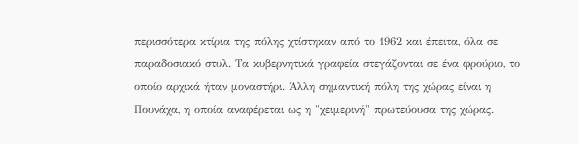περισσότερα κτίρια της πόλης χτίστηκαν από το 1962 και έπειτα, όλα σε παραδοσιακό στυλ. Τα κυβερνητικά γραφεία στεγάζονται σε ένα φρούριο, το οποίο αρχικά ήταν μοναστήρι. Άλλη σημαντική πόλη της χώρας είναι η Πουνάχα, η οποία αναφέρεται ως η "χειμερινή" πρωτεύουσα της χώρας.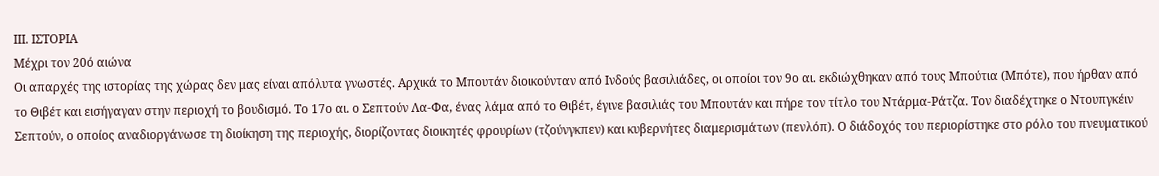ΙΙΙ. ΙΣΤΟΡΙΑ
Μέχρι τον 20ό αιώνα
Οι απαρχές της ιστορίας της χώρας δεν μας είναι απόλυτα γνωστές. Αρχικά το Μπουτάν διοικούνταν από Ινδούς βασιλιάδες, οι οποίοι τον 9ο αι. εκδιώχθηκαν από τους Μπούτια (Μπότε), που ήρθαν από το Θιβέτ και εισήγαγαν στην περιοχή το βουδισμό. Το 17ο αι. ο Σεπτούν Λα-Φα, ένας λάμα από το Θιβέτ, έγινε βασιλιάς του Μπουτάν και πήρε τον τίτλο του Ντάρμα-Ράτζα. Τον διαδέχτηκε ο Ντουπγκέιν Σεπτούν, ο οποίος αναδιοργάνωσε τη διοίκηση της περιοχής, διορίζοντας διοικητές φρουρίων (τζούνγκπεν) και κυβερνήτες διαμερισμάτων (πενλόπ). Ο διάδοχός του περιορίστηκε στο ρόλο του πνευματικού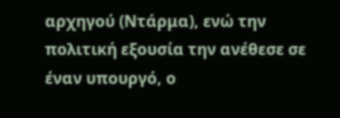αρχηγού (Ντάρμα), ενώ την πολιτική εξουσία την ανέθεσε σε έναν υπουργό, ο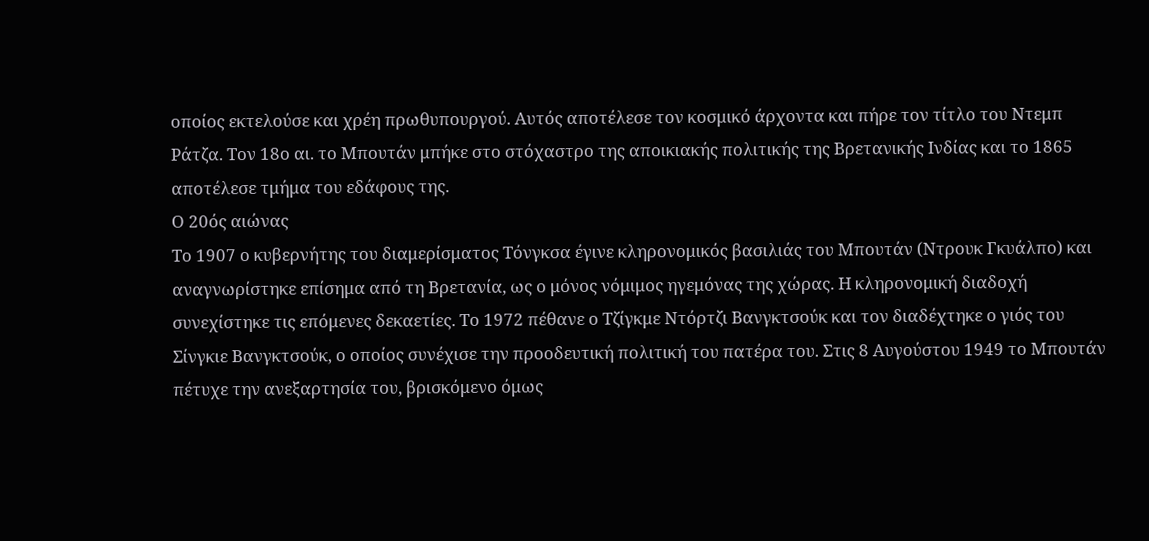οποίος εκτελούσε και χρέη πρωθυπουργού. Αυτός αποτέλεσε τον κοσμικό άρχοντα και πήρε τον τίτλο του Ντεμπ Ράτζα. Τον 18ο αι. το Μπουτάν μπήκε στο στόχαστρο της αποικιακής πολιτικής της Βρετανικής Ινδίας και το 1865 αποτέλεσε τμήμα του εδάφους της.
Ο 20ός αιώνας
Το 1907 ο κυβερνήτης του διαμερίσματος Τόνγκσα έγινε κληρονομικός βασιλιάς του Μπουτάν (Ντρουκ Γκυάλπο) και αναγνωρίστηκε επίσημα από τη Βρετανία, ως ο μόνος νόμιμος ηγεμόνας της χώρας. Η κληρονομική διαδοχή συνεχίστηκε τις επόμενες δεκαετίες. Το 1972 πέθανε ο Τζίγκμε Ντόρτζι Βανγκτσούκ και τον διαδέχτηκε ο γιός του Σίνγκιε Βανγκτσούκ, ο οποίος συνέχισε την προοδευτική πολιτική του πατέρα του. Στις 8 Αυγούστου 1949 το Μπουτάν πέτυχε την ανεξαρτησία του, βρισκόμενο όμως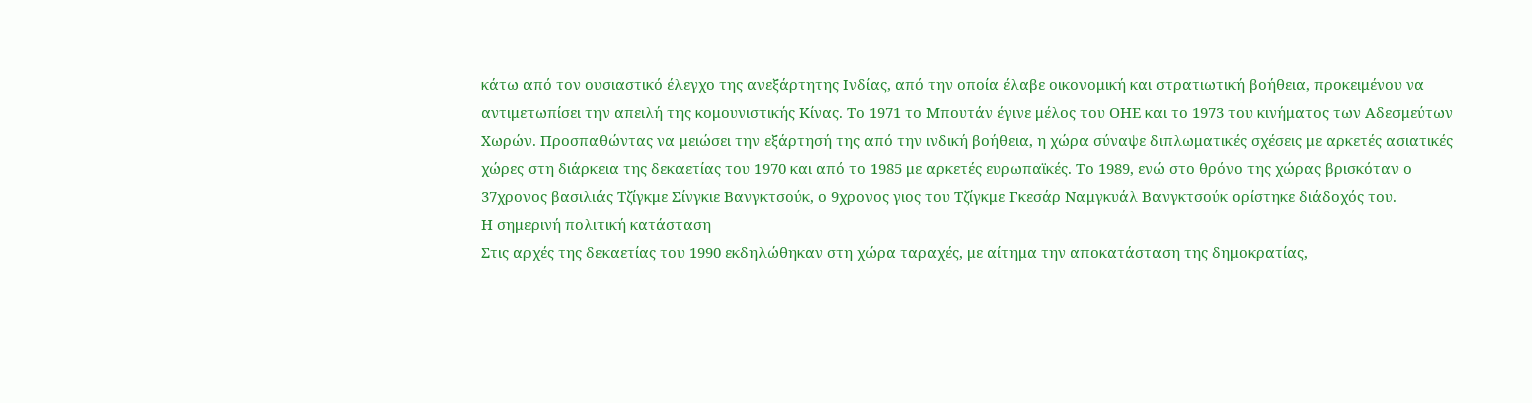κάτω από τον ουσιαστικό έλεγχο της ανεξάρτητης Ινδίας, από την οποία έλαβε οικονομική και στρατιωτική βοήθεια, προκειμένου να αντιμετωπίσει την απειλή της κομουνιστικής Κίνας. Το 1971 το Μπουτάν έγινε μέλος του ΟΗΕ και το 1973 του κινήματος των Αδεσμεύτων Χωρών. Προσπαθώντας να μειώσει την εξάρτησή της από την ινδική βοήθεια, η χώρα σύναψε διπλωματικές σχέσεις με αρκετές ασιατικές χώρες στη διάρκεια της δεκαετίας του 1970 και από το 1985 με αρκετές ευρωπαϊκές. Το 1989, ενώ στο θρόνο της χώρας βρισκόταν ο 37χρονος βασιλιάς Τζίγκμε Σίνγκιε Βανγκτσούκ, ο 9χρονος γιος του Τζίγκμε Γκεσάρ Ναμγκυάλ Βανγκτσούκ ορίστηκε διάδοχός του.
Η σημερινή πολιτική κατάσταση
Στις αρχές της δεκαετίας του 1990 εκδηλώθηκαν στη χώρα ταραχές, με αίτημα την αποκατάσταση της δημοκρατίας,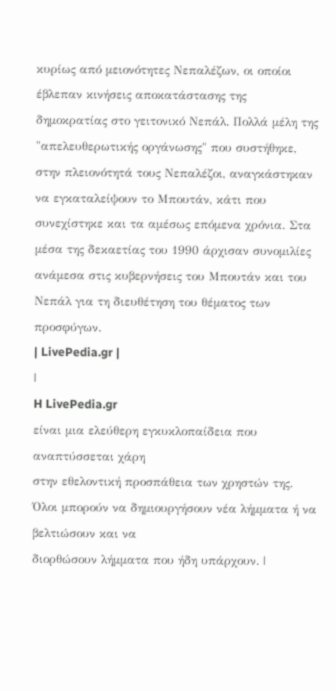κυρίως από μειονότητες Νεπαλέζων, οι οποίοι έβλεπαν κινήσεις αποκατάστασης της δημοκρατίας στο γειτονικό Νεπάλ. Πολλά μέλη της "απελευθερωτικής οργάνωσης" που συστήθηκε, στην πλειονότητά τους Νεπαλέζοι, αναγκάστηκαν να εγκαταλείψουν το Μπουτάν, κάτι που συνεχίστηκε και τα αμέσως επόμενα χρόνια. Στα μέσα της δεκαετίας του 1990 άρχισαν συνομιλίες ανάμεσα στις κυβερνήσεις του Μπουτάν και του Νεπάλ για τη διευθέτηση του θέματος των προσφύγων.
| LivePedia.gr |
|
H LivePedia.gr
είναι μια ελεύθερη εγκυκλοπαίδεια που αναπτύσσεται χάρη
στην εθελοντική προσπάθεια των χρηστών της. Όλοι μπορούν να δημιουργήσουν νέα λήμματα ή να βελτιώσουν και να
διορθώσουν λήμματα που ήδη υπάρχουν. |